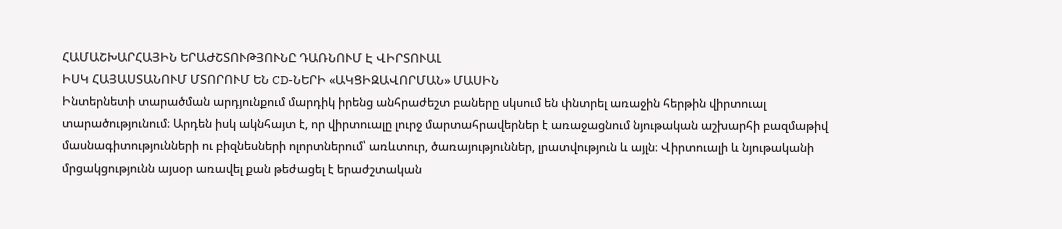ՀԱՄԱՇԽԱՐՀԱՅԻՆ ԵՐԱԺՇՏՈՒԹՅՈՒՆԸ ԴԱՌՆՈՒՄ Է ՎԻՐՏՈՒԱԼ
ԻՍԿ ՀԱՅԱՍՏԱՆՈՒՄ ՄՏՈՐՈՒՄ ԵՆ CD-ՆԵՐԻ «ԱԿՑԻԶԱՎՈՐՄԱՆ» ՄԱՍԻՆ
Ինտերնետի տարածման արդյունքում մարդիկ իրենց անհրաժեշտ բաները սկսում են փնտրել առաջին հերթին վիրտուալ տարածությունում։ Արդեն իսկ ակնհայտ է, որ վիրտուալը լուրջ մարտահրավերներ է առաջացնում նյութական աշխարհի բազմաթիվ մասնագիտությունների ու բիզնեսների ոլորտներում՝ առևտուր, ծառայություններ, լրատվություն և այլն։ Վիրտուալի և նյութականի մրցակցությունն այսօր առավել քան թեժացել է երաժշտական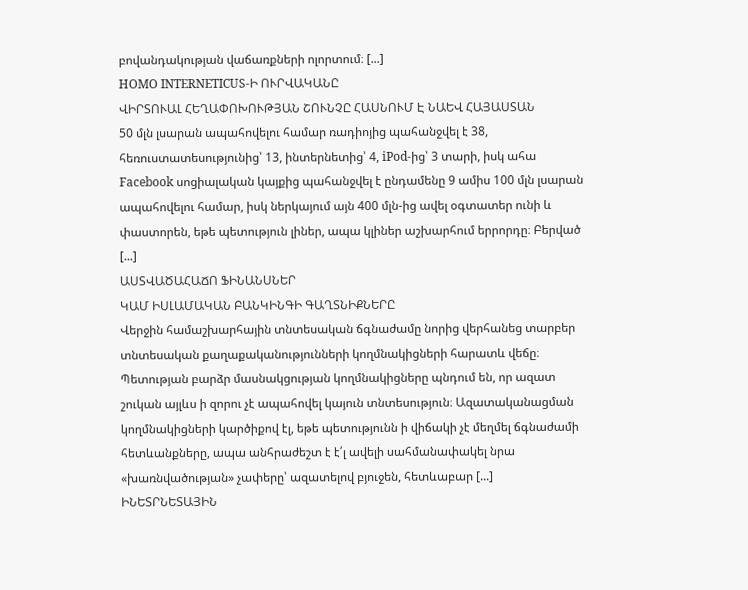բովանդակության վաճառքների ոլորտում։ [...]
HOMO INTERNETICUS-Ի ՈՒՐՎԱԿԱՆԸ
ՎԻՐՏՈՒԱԼ ՀԵՂԱՓՈԽՈՒԹՅԱՆ ՇՈՒՆՉԸ ՀԱՍՆՈՒՄ Է ՆԱԵՎ ՀԱՅԱՍՏԱՆ
50 մլն լսարան ապահովելու համար ռադիոյից պահանջվել է 38, հեռուստատեսությունից՝ 13, ինտերնետից՝ 4, iPod-ից՝ 3 տարի, իսկ ահա Facebook սոցիալական կայքից պահանջվել է ընդամենը 9 ամիս 100 մլն լսարան ապահովելու համար, իսկ ներկայում այն 400 մլն-ից ավել օգտատեր ունի և փաստորեն, եթե պետություն լիներ, ապա կլիներ աշխարհում երրորդը։ Բերված [...]
ԱՍՏՎԱԾԱՀԱՃՈ ՖԻՆԱՆՍՆԵՐ
ԿԱՄ ԻՍԼԱՄԱԿԱՆ ԲԱՆԿԻՆԳԻ ԳԱՂՏՆԻՔՆԵՐԸ
Վերջին համաշխարհային տնտեսական ճգնաժամը նորից վերհանեց տարբեր տնտեսական քաղաքականությունների կողմնակիցների հարատև վեճը։ Պետության բարձր մասնակցության կողմնակիցները պնդում են, որ ազատ շուկան այլևս ի զորու չէ ապահովել կայուն տնտեսություն։ Ազատականացման կողմնակիցների կարծիքով էլ, եթե պետությունն ի վիճակի չէ մեղմել ճգնաժամի հետևանքները, ապա անհրաժեշտ է է՛լ ավելի սահմանափակել նրա «խառնվածության» չափերը՝ ազատելով բյուջեն, հետևաբար [...]
ԻՆԵՏՐՆԵՏԱՅԻՆ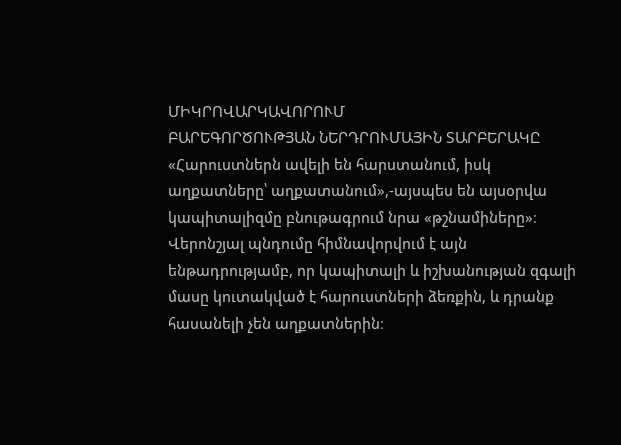ՄԻԿՐՈՎԱՐԿԱՎՈՐՈՒՄ
ԲԱՐԵԳՈՐԾՈՒԹՅԱՆ ՆԵՐԴՐՈՒՄԱՅԻՆ ՏԱՐԲԵՐԱԿԸ
«Հարուստներն ավելի են հարստանում, իսկ աղքատները՝ աղքատանում»,-այսպես են այսօրվա կապիտալիզմը բնութագրում նրա «թշնամիները»։ Վերոնշյալ պնդումը հիմնավորվում է այն ենթադրությամբ, որ կապիտալի և իշխանության զգալի մասը կուտակված է հարուստների ձեռքին, և դրանք հասանելի չեն աղքատներին։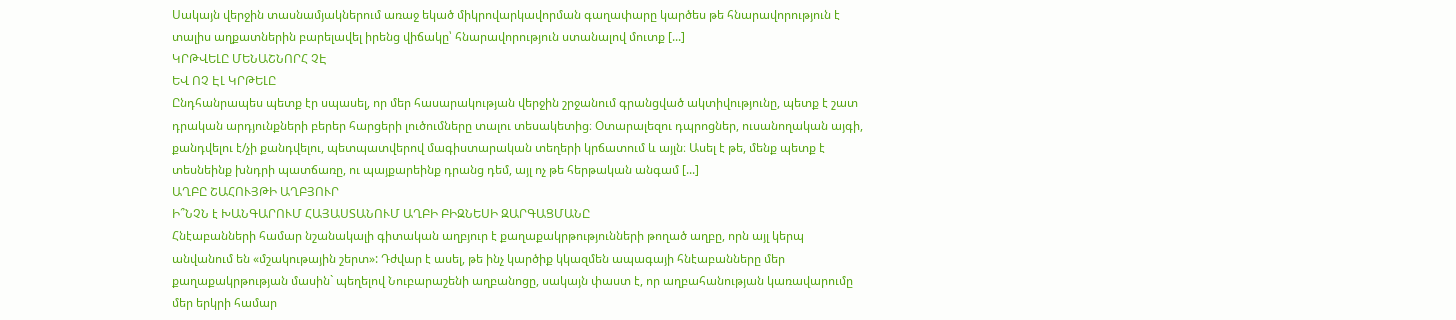Սակայն վերջին տասնամյակներում առաջ եկած միկրովարկավորման գաղափարը կարծես թե հնարավորություն է տալիս աղքատներին բարելավել իրենց վիճակը՝ հնարավորություն ստանալով մուտք [...]
ԿՐԹՎԵԼԸ ՄԵՆԱՇՆՈՐՀ ՉԷ
ԵՎ ՈՉ ԷԼ ԿՐԹԵԼԸ
Ընդհանրապես պետք էր սպասել, որ մեր հասարակության վերջին շրջանում գրանցված ակտիվությունը, պետք է շատ դրական արդյունքների բերեր հարցերի լուծումները տալու տեսակետից։ Օտարալեզու դպրոցներ, ուսանողական այգի, քանդվելու է/չի քանդվելու, պետպատվերով մագիստարական տեղերի կրճատում և այլն։ Ասել է թե, մենք պետք է տեսնեինք խնդրի պատճառը, ու պայքարեինք դրանց դեմ, այլ ոչ թե հերթական անգամ [...]
ԱՂԲԸ ՇԱՀՈՒՅԹԻ ԱՂԲՅՈՒՐ
Ի՞ՆՉՆ է ԽԱՆԳԱՐՈՒՄ ՀԱՅԱՍՏԱՆՈՒՄ ԱՂԲԻ ԲԻԶՆԵՍԻ ԶԱՐԳԱՑՄԱՆԸ
Հնէաբանների համար նշանակալի գիտական աղբյուր է քաղաքակրթությունների թողած աղբը, որն այլ կերպ անվանում են «մշակութային շերտ»: Դժվար է ասել, թե ինչ կարծիք կկազմեն ապագայի հնէաբանները մեր քաղաքակրթության մասին` պեղելով Նուբարաշենի աղբանոցը, սակայն փաստ է, որ աղբահանության կառավարումը մեր երկրի համար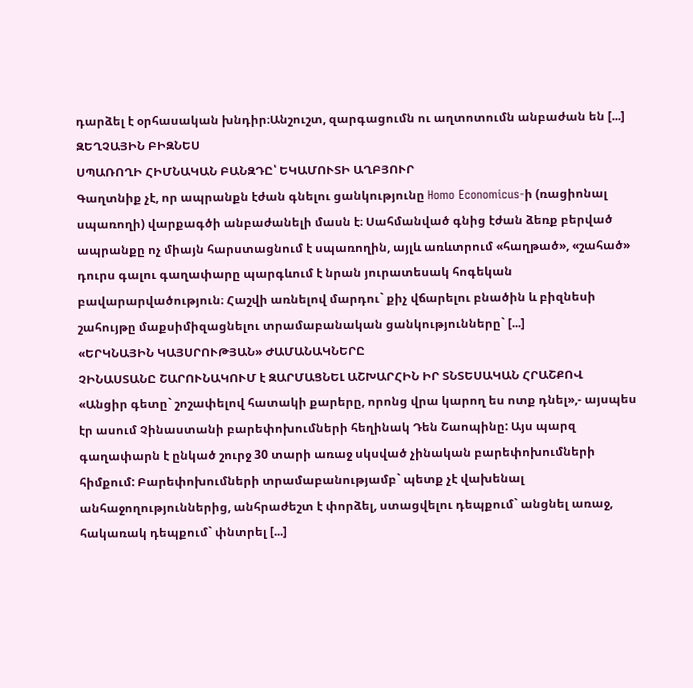դարձել է օրհասական խնդիր։Անշուշտ, զարգացումն ու աղտոտումն անբաժան են [...]
ԶԵՂՉԱՅԻՆ ԲԻԶՆԵՍ
ՍՊԱՌՈՂԻ ՀԻՄՆԱԿԱՆ ԲԱՆԶԴԸ՝ ԵԿԱՄՈՒՏԻ ԱՂԲՅՈՒՐ
Գաղտնիք չէ, որ ապրանքն էժան գնելու ցանկությունը Homo Economicus-ի (ռացիոնալ սպառողի) վարքագծի անբաժանելի մասն է։ Սահմանված գնից էժան ձեռք բերված ապրանքը ոչ միայն հարստացնում է սպառողին, այլև առևտրում «հաղթած», «շահած» դուրս գալու գաղափարը պարգևում է նրան յուրատեսակ հոգեկան բավարարվածություն։ Հաշվի առնելով մարդու` քիչ վճարելու բնածին և բիզնեսի շահույթը մաքսիմիզացնելու տրամաբանական ցանկությունները` [...]
«ԵՐԿՆԱՅԻՆ ԿԱՅՍՐՈՒԹՅԱՆ» ԺԱՄԱՆԱԿՆԵՐԸ
ՉԻՆԱՍՏԱՆԸ ՇԱՐՈՒՆԱԿՈՒՄ է ԶԱՐՄԱՑՆԵԼ ԱՇԽԱՐՀԻՆ ԻՐ ՏՆՏԵՍԱԿԱՆ ՀՐԱՇՔՈՎ
«Անցիր գետը` շոշափելով հատակի քարերը, որոնց վրա կարող ես ոտք դնել»,- այսպես էր ասում Չինաստանի բարեփոխումների հեղինակ Դեն Շաոպինը: Այս պարզ գաղափարն է ընկած շուրջ 30 տարի առաջ սկսված չինական բարեփոխումների հիմքում: Բարեփոխումների տրամաբանությամբ` պետք չէ վախենալ անհաջողություններից, անհրաժեշտ է փորձել, ստացվելու դեպքում` անցնել առաջ, հակառակ դեպքում` փնտրել [...]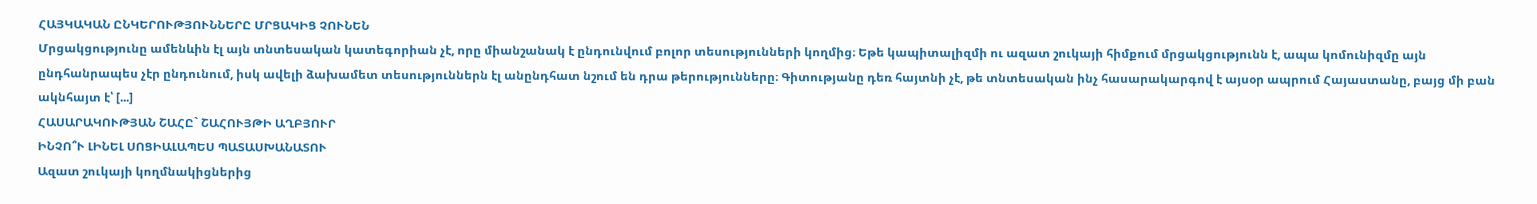ՀԱՅԿԱԿԱՆ ԸՆԿԵՐՈՒԹՅՈՒՆՆԵՐԸ ՄՐՑԱԿԻՑ ՉՈՒՆԵՆ
Մրցակցությունը ամենևին էլ այն տնտեսական կատեգորիան չէ, որը միանշանակ է ընդունվում բոլոր տեսությունների կողմից։ Եթե կապիտալիզմի ու ազատ շուկայի հիմքում մրցակցությունն է, ապա կոմունիզմը այն ընդհանրապես չէր ընդունում, իսկ ավելի ձախամետ տեսություններն էլ անընդհատ նշում են դրա թերությունները։ Գիտությանը դեռ հայտնի չէ, թե տնտեսական ինչ հասարակարգով է այսօր ապրում Հայաստանը, բայց մի բան ակնհայտ է՝ [...]
ՀԱՍԱՐԱԿՈՒԹՅԱՆ ՇԱՀԸ` ՇԱՀՈՒՅԹԻ ԱՂԲՅՈՒՐ
ԻՆՉՈ՞Ւ ԼԻՆԵԼ ՍՈՑԻԱԼԱՊԵՍ ՊԱՏԱՍԽԱՆԱՏՈՒ
Ազատ շուկայի կողմնակիցներից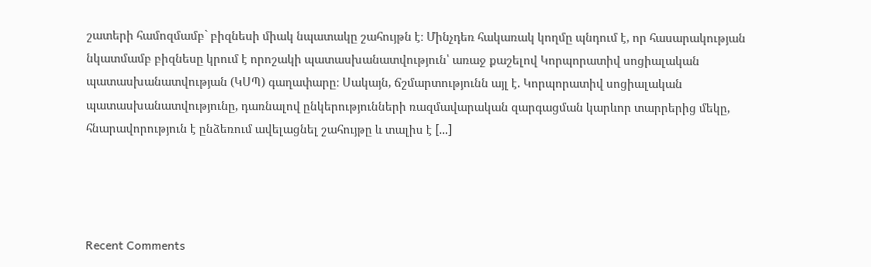շատերի համոզմամբ` բիզնեսի միակ նպատակը շահույթն է։ Մինչդեռ հակառակ կողմը պնդում է, որ հասարակության նկատմամբ բիզնեսը կրում է որոշակի պատասխանատվություն՝ առաջ քաշելով Կորպորատիվ սոցիալական պատասխանատվության (ԿՍՊ) գաղափարը։ Սակայն, ճշմարտությունն այլ է. Կորպորատիվ սոցիալական պատասխանատվությունը, դառնալով ընկերությունների ռազմավարական զարգացման կարևոր տարրերից մեկը, հնարավորություն է ընձեռում ավելացնել շահույթը և տալիս է [...]




Recent Comments